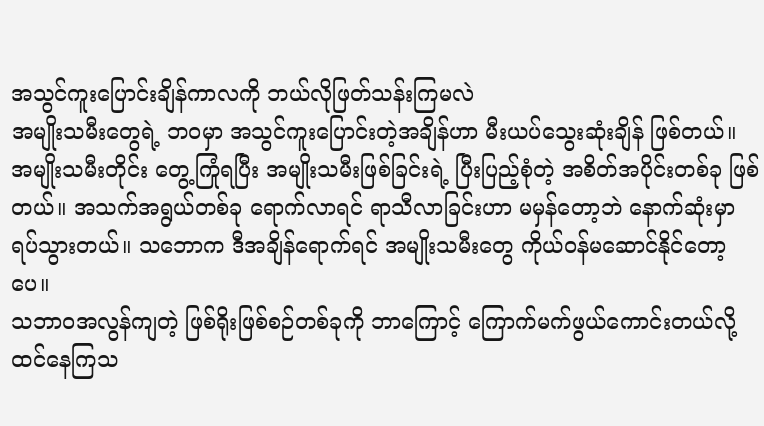အသွင်ကူးပြောင်းချိန်ကာလကို ဘယ်လိုဖြတ်သန်းကြမလဲ
အမျိုးသမီးတွေရဲ့ ဘဝမှာ အသွင်ကူးပြောင်းတဲ့အချိန်ဟာ မီးယပ်သွေးဆုံးချိန် ဖြစ်တယ်။ အမျိုးသမီးတိုင်း တွေ့ကြုံရပြီး အမျိုးသမီးဖြစ်ခြင်းရဲ့ ပြီးပြည့်စုံတဲ့ အစိတ်အပိုင်းတစ်ခု ဖြစ်တယ်။ အသက်အရွယ်တစ်ခု ရောက်လာရင် ရာသီလာခြင်းဟာ မမှန်တော့ဘဲ နောက်ဆုံးမှာ ရပ်သွားတယ်။ သဘောက ဒီအချိန်ရောက်ရင် အမျိုးသမီးတွေ ကိုယ်ဝန်မဆောင်နိုင်တော့ပေ။
သဘာဝအလွန်ကျတဲ့ ဖြစ်ရိုးဖြစ်စဉ်တစ်ခုကို ဘာကြောင့် ကြောက်မက်ဖွယ်ကောင်းတယ်လို့ ထင်နေကြသ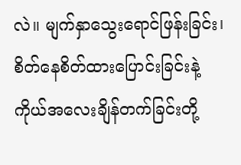လဲ။ မျက်နှာသွေးရောင်ဖြန်းခြင်း၊ စိတ်နေစိတ်ထားပြောင်းခြင်းနဲ့ ကိုယ်အလေးချိန်တက်ခြင်းတို့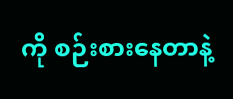ကို စဉ်းစားနေတာနဲ့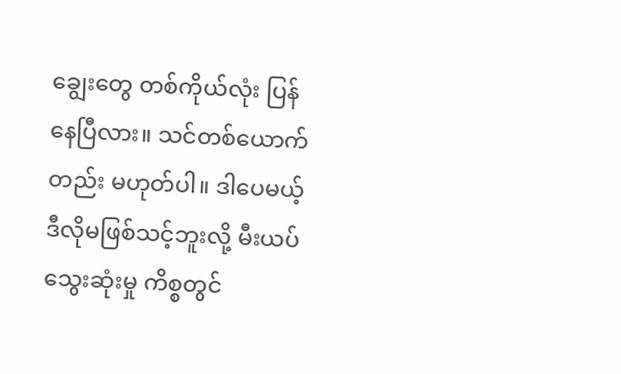ချွေးတွေ တစ်ကိုယ်လုံး ပြန်နေပြီလား။ သင်တစ်ယောက်တည်း မဟုတ်ပါ။ ဒါပေမယ့် ဒီလိုမဖြစ်သင့်ဘူးလို့ မီးယပ်သွေးဆုံးမှု ကိစ္စတွင်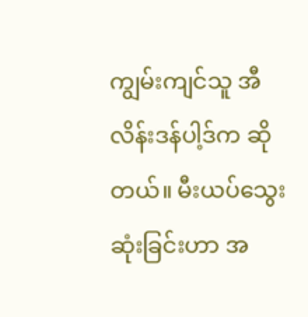ကျွမ်းကျင်သူ အီလိန်းဒန်ပါ့ဒ်က ဆိုတယ်။ မီးယပ်သွေးဆုံးခြင်းဟာ အ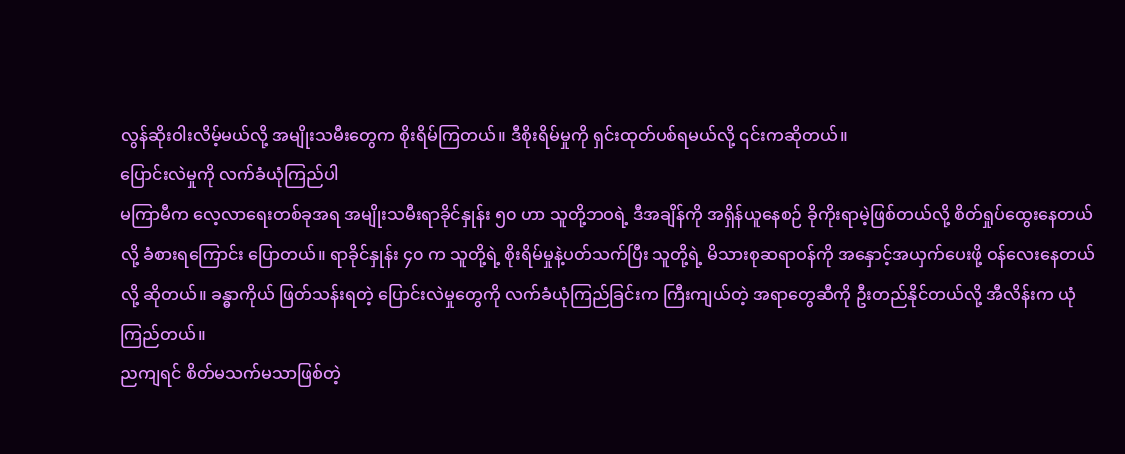လွန်ဆိုးဝါးလိမ့်မယ်လို့ အမျိုးသမီးတွေက စိုးရိမ်ကြတယ်။ ဒီစိုးရိမ်မှုကို ရှင်းထုတ်ပစ်ရမယ်လို့ ၎င်းကဆိုတယ်။
ပြောင်းလဲမှုကို လက်ခံယုံကြည်ပါ
မကြာမီက လေ့လာရေးတစ်ခုအရ အမျိုးသမီးရာခိုင်နှုန်း ၅၀ ဟာ သူတို့ဘဝရဲ့ ဒီအချိန်ကို အရှိန်ယူနေစဉ် ခိုကိုးရာမဲ့ဖြစ်တယ်လို့ စိတ်ရှုပ်ထွေးနေတယ်လို့ ခံစားရကြောင်း ပြောတယ်။ ရာခိုင်နှုန်း ၄၀ က သူတို့ရဲ့ စိုးရိမ်မှုနဲ့ပတ်သက်ပြီး သူတို့ရဲ့ မိသားစုဆရာဝန်ကို အနှောင့်အယှက်ပေးဖို့ ဝန်လေးနေတယ်လို့ ဆိုတယ်။ ခန္ဓာကိုယ် ဖြတ်သန်းရတဲ့ ပြောင်းလဲမှုတွေကို လက်ခံယုံကြည်ခြင်းက ကြီးကျယ်တဲ့ အရာတွေဆီကို ဦးတည်နိုင်တယ်လို့ အီလိန်းက ယုံကြည်တယ်။
ညကျရင် စိတ်မသက်မသာဖြစ်တဲ့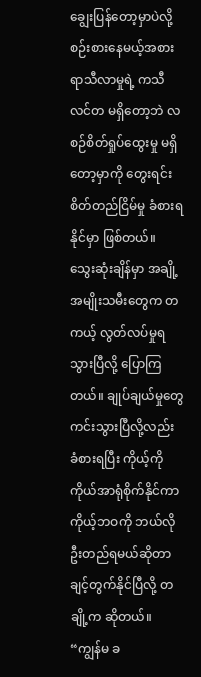ချွေးပြန်တော့မှာပဲလို့ စဉ်းစားနေမယ့်အစား ရာသီလာမှုရဲ့ ကသီလင်တ မရှိတော့ဘဲ လစဉ်စိတ်ရှုပ်ထွေးမှု မရှိတော့မှာကို တွေးရင်း စိတ်တည်ငြိမ်မှု ခံစားရနိုင်မှာ ဖြစ်တယ်။
သွေးဆုံးချိန်မှာ အချို့အမျိုးသမီးတွေက တကယ့် လွတ်လပ်မှုရသွားပြီလို့ ပြောကြတယ်။ ချုပ်ချယ်မှုတွေ ကင်းသွားပြီလို့လည်း ခံစားရပြီး ကိုယ့်ကိုကိုယ်အာရုံစိုက်နိုင်ကာ ကိုယ့်ဘဝကို ဘယ်လို ဦးတည်ရမယ်ဆိုတာ ချင့်တွက်နိုင်ပြီလို့ တချို့က ဆိုတယ်။ “ကျွန်မ ခ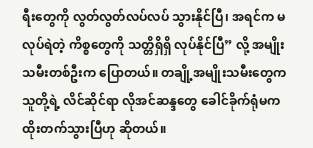ရီးတွေကို လွတ်လွတ်လပ်လပ် သွားနိုင်ပြီ၊ အရင်က မလုပ်ရဲတဲ့ ကိစ္စတွေကို သတ္တိရှိရှိ လုပ်နိုင်ပြီ” လို့ အမျိုးသမီးတစ်ဦးက ပြောတယ်။ တချို့အမျိုးသမီးတွေက သူတို့ရဲ့ လိင်ဆိုင်ရာ လိုအင်ဆန္ဒတွေ ခေါင်ခိုက်ရုံမက ထိုးတက်သွားပြီဟု ဆိုတယ်။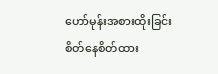ဟော်မုန်းအစားထိုးခြင်း
စိတ်နေစိတ်ထား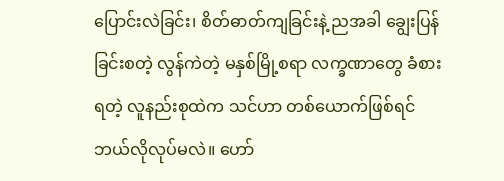ပြောင်းလဲခြင်း၊ စိတ်ဓာတ်ကျခြင်းနဲ့ ညအခါ ချွေးပြန်ခြင်းစတဲ့ လွန်ကဲတဲ့ မနှစ်မြို့စရာ လက္ခဏာတွေ ခံစားရတဲ့ လူနည်းစုထဲက သင်ဟာ တစ်ယောက်ဖြစ်ရင် ဘယ်လိုလုပ်မလဲ။ ဟော်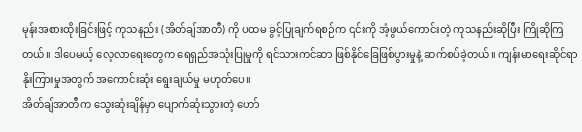မုန်းအစားထိုးခြင်းဖြင့် ကုသနည်း (အိတ်ချ်အာတီ) ကို ပထမ ခွင့်ပြုချက်ရစဉ်က ၎င်းကို အံ့ဖွယ်ကောင်းတဲ့ ကုသနည်းဆိုပြီး ကြိုဆိုကြတယ်။ ဒါပေမယ့် လေ့လာရေးတွေက ရေရှည်အသုံးပြုမှုကို ရင်သားကင်ဆာ ဖြစ်နိုင်ခြေဖြစ်ပွားမှုနဲ့ ဆက်စပ်ခဲ့တယ်။ ကျန်းမာရေးဆိုင်ရာ နိုးကြားမှုအတွက် အကောင်းဆုံး ရွေးချယ်မှု မဟုတ်ပေ။
အိတ်ချ်အာတီက သွေးဆုံးချိန်မှာ ပျောက်ဆုံးသွားတဲ့ ဟော်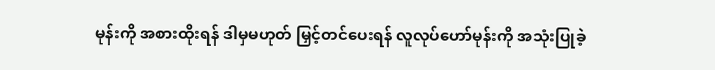မုန်းကို အစားထိုးရန် ဒါမှမဟုတ် မြှင့်တင်ပေးရန် လူလုပ်ဟော်မုန်းကို အသုံးပြုခဲ့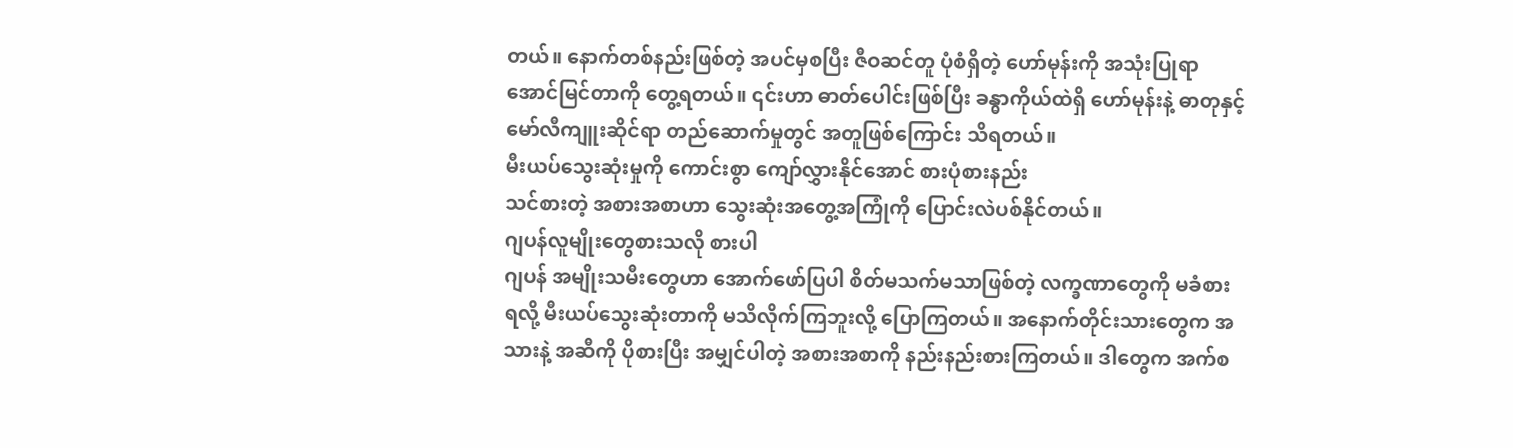တယ်။ နောက်တစ်နည်းဖြစ်တဲ့ အပင်မှစပြီး ဇီဝဆင်တူ ပုံစံရှိတဲ့ ဟော်မုန်းကို အသုံးပြုရာ အောင်မြင်တာကို တွေ့ရတယ်။ ၎င်းဟာ ဓာတ်ပေါင်းဖြစ်ပြီး ခန္ဓာကိုယ်ထဲရှိ ဟော်မုန်းနဲ့ ဓာတုနှင့် မော်လီကျူးဆိုင်ရာ တည်ဆောက်မှုတွင် အတူဖြစ်ကြောင်း သိရတယ်။
မီးယပ်သွေးဆုံးမှုကို ကောင်းစွာ ကျော်လွှားနိုင်အောင် စားပုံစားနည်း
သင်စားတဲ့ အစားအစာဟာ သွေးဆုံးအတွေ့အကြုံကို ပြောင်းလဲပစ်နိုင်တယ်။
ဂျပန်လူမျိုးတွေစားသလို စားပါ
ဂျပန် အမျိုးသမီးတွေဟာ အောက်ဖော်ပြပါ စိတ်မသက်မသာဖြစ်တဲ့ လက္ခဏာတွေကို မခံစားရလို့ မီးယပ်သွေးဆုံးတာကို မသိလိုက်ကြဘူးလို့ ပြောကြတယ်။ အနောက်တိုင်းသားတွေက အသားနဲ့ အဆီကို ပိုစားပြီး အမျှင်ပါတဲ့ အစားအစာကို နည်းနည်းစားကြတယ်။ ဒါတွေက အက်စ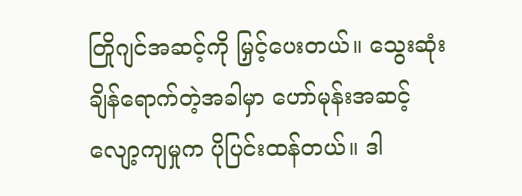တြိုဂျင်အဆင့်ကို မြှင့်ပေးတယ်။ သွေးဆုံးချိန်ရောက်တဲ့အခါမှာ ဟော်မုန်းအဆင့် လျော့ကျမှုက ပိုပြင်းထန်တယ်။ ဒါ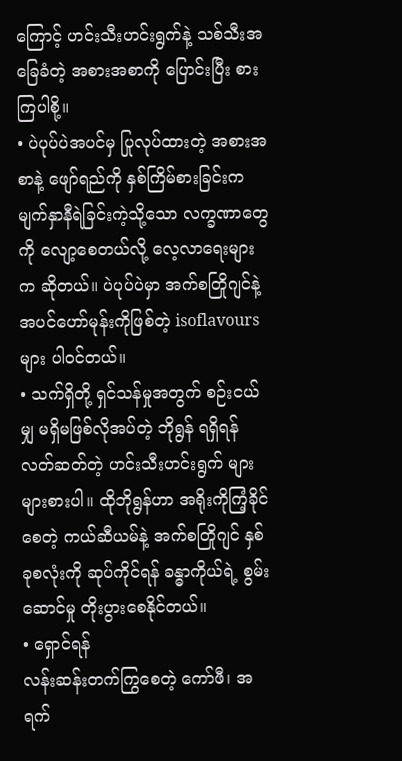ကြောင့် ဟင်းသီးဟင်းရွက်နဲ့ သစ်သီးအခြေခံတဲ့ အစားအစာကို ပြောင်းပြီး စားကြပါစို့။
• ပဲပုပ်ပဲအပင်မှ ပြုလုပ်ထားတဲ့ အစားအစာနဲ့ ဖျော်ရည်ကို နှစ်ကြိမ်စားခြင်းက မျက်နှာနီရဲခြင်းကဲ့သို့သော လက္ခဏာတွေကို လျော့စေတယ်လို့ လေ့လာရေးများက ဆိုတယ်။ ပဲပုပ်ပဲမှာ အက်စတြိုဂျင်နဲ့အပင်ဟော်မုန်းကိုဖြစ်တဲ့ isoflavours များ ပါဝင်တယ်။
• သက်ရှိတို့ ရှင်သန်မှုအတွက် စဉ်းငယ်မျှ မရှိမဖြစ်လိုအပ်တဲ့ ဘိုရွန် ရရှိရန် လတ်ဆတ်တဲ့ ဟင်းသီးဟင်းရွက် များများစားပါ။ ထိုဘိုရွန်ဟာ အရိုးကိုကြံ့ခိုင်စေတဲ့ ကယ်ဆီယမ်နဲ့ အက်စတြိုဂျင် နှစ်ခုစလုံးကို ဆုပ်ကိုင်ရန် ခန္ဓာကိုယ်ရဲ့ စွမ်းဆောင်မှု တိုးပွားစေနိုင်တယ်။
• ရှောင်ရန်
လန်းဆန်းတက်ကြွစေတဲ့ ကော်ဖီ၊ အရက်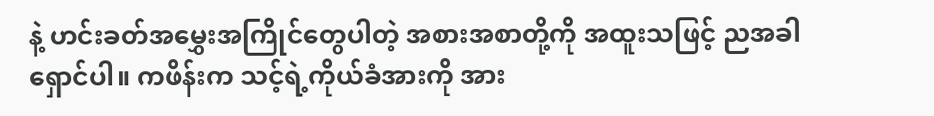နဲ့ ဟင်းခတ်အမွှေးအကြိုင်တွေပါတဲ့ အစားအစာတို့ကို အထူးသဖြင့် ညအခါ ရှောင်ပါ။ ကဖိန်းက သင့်ရဲ့ကိုယ်ခံအားကို အား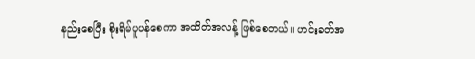နည်းစေပြီး စိုးရိမ်ပူပန်စေကာ အထိတ်အလန့် ဖြစ်စေတယ်။ ဟင်းခတ်အ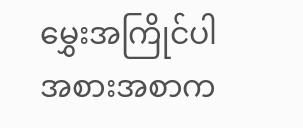မွှေးအကြိုင်ပါအစားအစာက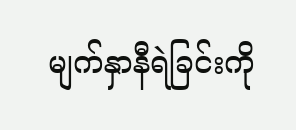မျက်နှာနီရဲခြင်းကို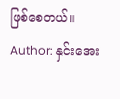ဖြစ်စေတယ်။
Author: နှင်းအေး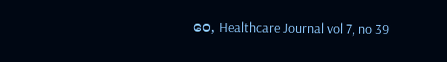ဝေ, Healthcare Journal vol 7, no 39